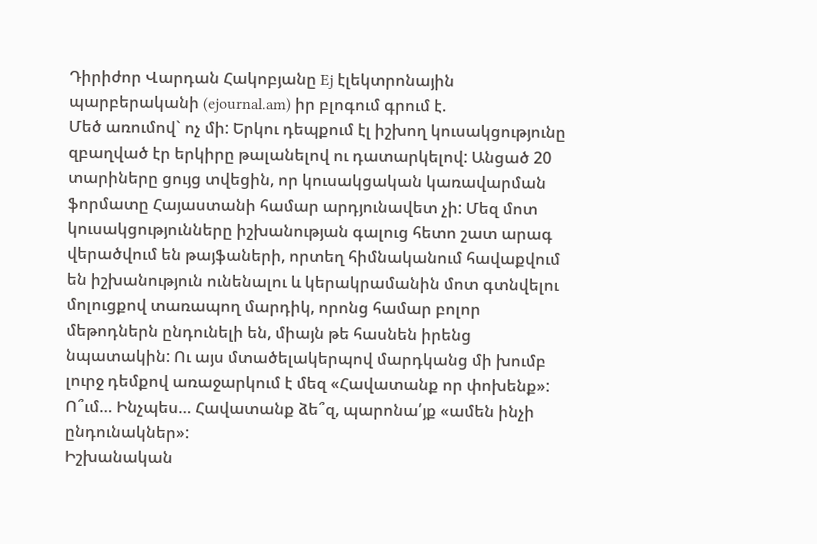Դիրիժոր Վարդան Հակոբյանը Ej էլեկտրոնային պարբերականի (ejournal.am) իր բլոգում գրում է.
Մեծ առումով` ոչ մի: Երկու դեպքում էլ իշխող կուսակցությունը զբաղված էր երկիրը թալանելով ու դատարկելով: Անցած 20 տարիները ցույց տվեցին, որ կուսակցական կառավարման ֆորմատը Հայաստանի համար արդյունավետ չի: Մեզ մոտ կուսակցությունները իշխանության գալուց հետո շատ արագ վերածվում են թայֆաների, որտեղ հիմնականում հավաքվում են իշխանություն ունենալու և կերակրամանին մոտ գտնվելու մոլուցքով տառապող մարդիկ, որոնց համար բոլոր մեթոդներն ընդունելի են, միայն թե հասնեն իրենց նպատակին: Ու այս մտածելակերպով մարդկանց մի խումբ լուրջ դեմքով առաջարկում է մեզ «Հավատանք որ փոխենք»:
Ո՞ւմ… Ինչպես… Հավատանք ձե՞զ, պարոնա՛յք «ամեն ինչի ընդունակներ»:
Իշխանական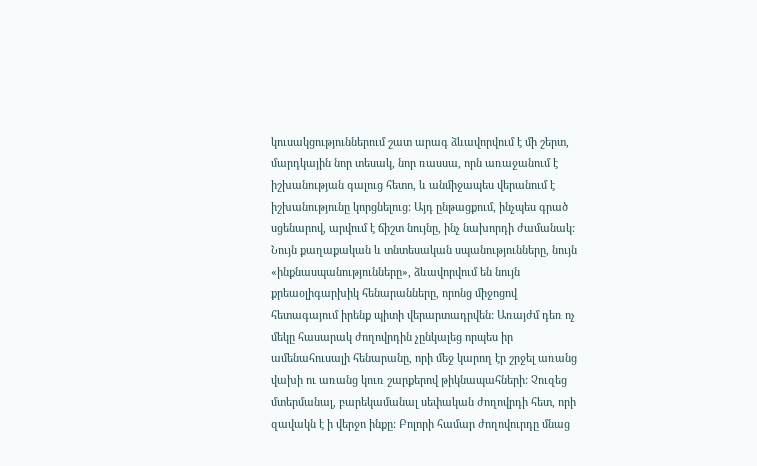կուսակցություններում շատ արագ ձևավորվում է մի շերտ, մարդկային նոր տեսակ, նոր ռասսա, որն առաջանում է իշխանության գալուց հետո, և անմիջապես վերանում է իշխանությունը կորցնելուց: Այդ ընթացքում, ինչպես գրած սցենարով, արվում է ճիշտ նույնը, ինչ նախորդի ժամանակ: Նույն քաղաքական և տնտեսական սպանությունները, նույն «ինքնասպանությունները», ձևավորվում են նույն քրեաօլիգարխիկ հենարանները, որոնց միջոցով հետագայում իրենք պիտի վերարտադրվեն: Առայժմ դեռ ոչ մեկը հասարակ ժողովրդին չընկալեց որպես իր ամենահուսալի հենարանը, որի մեջ կարող էր շրջել առանց վախի ու առանց կուռ շարքերով թիկնապահների: Չուզեց մտերմանալ, բարեկամանալ սեփական ժողովրդի հետ, որի զավակն է ի վերջո ինքը: Բոլորի համար ժողովուրդը մնաց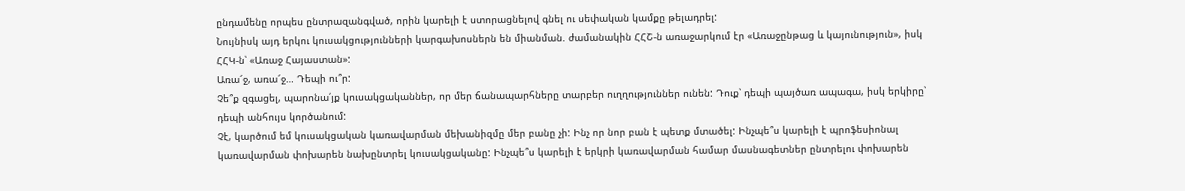ընդամենը որպես ընտրազանգված, որին կարելի է ստորացնելով գնել ու սեփական կամքը թելադրել:
Նույնիսկ այդ երկու կուսակցությունների կարգախոսներն են միանման. ժամանակին ՀՀՇ-ն առաջարկում էր «Առաջընթաց և կայունություն», իսկ ՀՀԿ-ն՝ «Առաջ Հայաստան»:
Առա՜ջ, առա՜ջ… Դեպի ու՞ր:
Չե՞ք զգացել, պարոնա՛յք կուսակցականներ, որ մեր ճանապարհները տարբեր ուղղություններ ունեն: Դուք՝ դեպի պայծառ ապագա, իսկ երկիրը՝ դեպի անհույս կործանում:
Չէ, կարծում եմ կուսակցական կառավարման մեխանիզմը մեր բանը չի: Ինչ որ նոր բան է պետք մտածել: Ինչպե՞ս կարելի է պրոֆեսիոնալ կառավարման փոխարեն նախընտրել կուսակցականը: Ինչպե՞ս կարելի է երկրի կառավարման համար մասնագետներ ընտրելու փոխարեն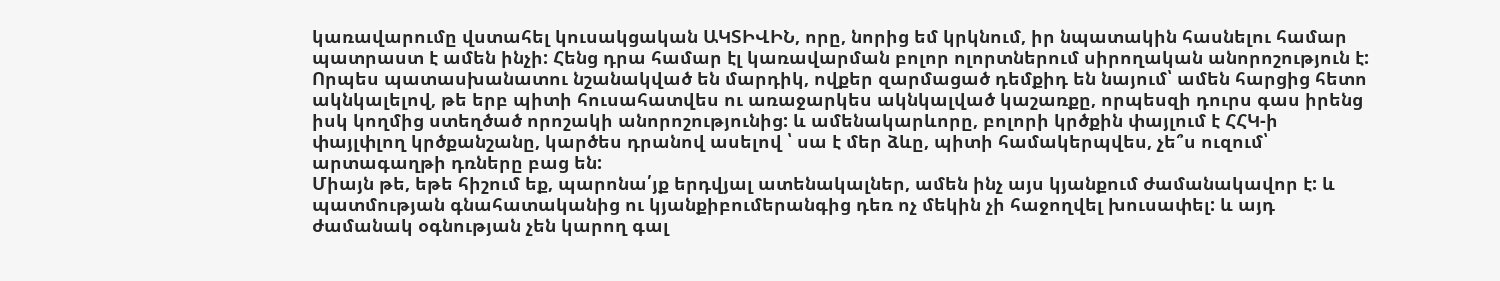կառավարումը վստահել կուսակցական ԱԿՏԻՎԻՆ, որը, նորից եմ կրկնում, իր նպատակին հասնելու համար պատրաստ է ամեն ինչի: Հենց դրա համար էլ կառավարման բոլոր ոլորտներում սիրողական անորոշություն է: Որպես պատասխանատու նշանակված են մարդիկ, ովքեր զարմացած դեմքիդ են նայում՝ ամեն հարցից հետո ակնկալելով, թե երբ պիտի հուսահատվես ու առաջարկես ակնկալված կաշառքը, որպեսզի դուրս գաս իրենց իսկ կողմից ստեղծած որոշակի անորոշությունից: և ամենակարևորը, բոլորի կրծքին փայլում է ՀՀԿ-ի փայլփլող կրծքանշանը, կարծես դրանով ասելով ՝ սա է մեր ձևը, պիտի համակերպվես, չե՞ս ուզում՝ արտագաղթի դռները բաց են:
Միայն թե, եթե հիշում եք, պարոնա՛յք երդվյալ ատենակալներ, ամեն ինչ այս կյանքում ժամանակավոր է: և պատմության գնահատականից ու կյանքիբումերանգից դեռ ոչ մեկին չի հաջողվել խուսափել: և այդ ժամանակ օգնության չեն կարող գալ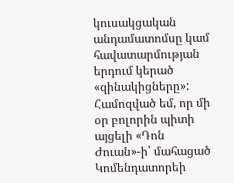կուսակցական անդամատոմսը կամ հավատարմության երդում կերած «զինակիցները»:
Համոզված եմ, որ մի օր բոլորին պիտի այցելի «Դոն Ժուան»-ի՝ մահացած Կոմենդատորեի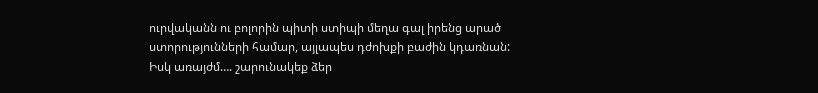ուրվականն ու բոլորին պիտի ստիպի մեղա գալ իրենց արած ստորությունների համար, այլապես դժոխքի բաժին կդառնան:
Իսկ առայժմ…. շարունակեք ձեր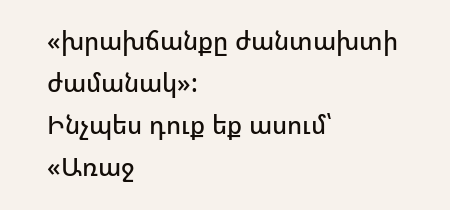«խրախճանքը ժանտախտի ժամանակ»:
Ինչպես դուք եք ասում՝ «Առաջ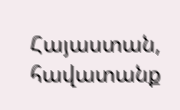Հայաստան, հավատանք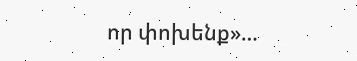որ փոխենք»…